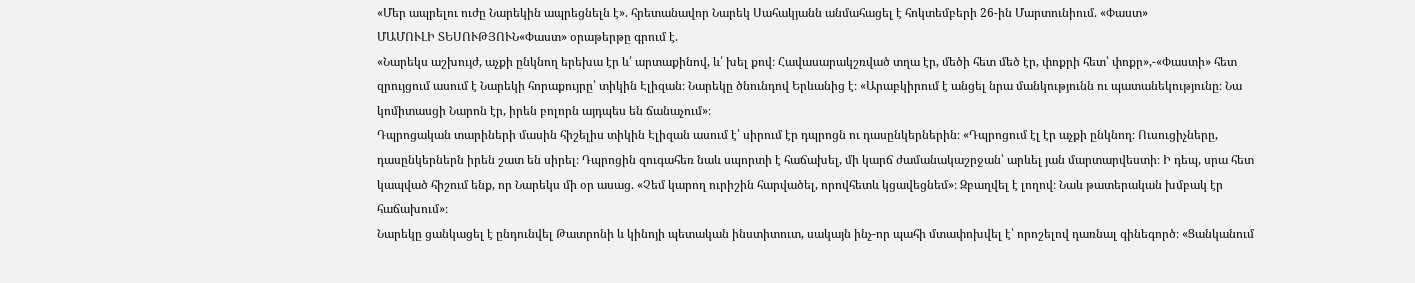«Մեր ապրելու ուժը Նարեկին ապրեցնելն է». հրետանավոր Նարեկ Սահակյանն անմահացել է հոկտեմբերի 26-ին Մարտունիում. «Փաստ»
ՄԱՄՈՒԼԻ ՏԵՍՈՒԹՅՈՒՆ«Փաստ» օրաթերթը գրում է.
«Նարեկս աշխույժ, աչքի ընկնող երեխա էր և՛ արտաքինով, և՛ խել քով։ Հավասարակշռված տղա էր, մեծի հետ մեծ էր, փոքրի հետ՝ փոքր»,-«Փաստի» հետ զրույցում ասում է Նարեկի հորաքույրը՝ տիկին Էլիզան։ Նարեկը ծնունդով Երևանից է։ «Արաբկիրում է անցել նրա մանկությունն ու պատանեկությունը։ Նա կոմիտասցի Նարոն էր, իրեն բոլորն այդպես են ճանաչում»։
Դպրոցական տարիների մասին հիշելիս տիկին Էլիզան ասում է՝ սիրում էր դպրոցն ու դասընկերներին։ «Դպրոցում էլ էր աչքի ընկնող։ Ուսուցիչները, դասընկերներն իրեն շատ են սիրել։ Դպրոցին զուգահեռ նաև սպորտի է հաճախել, մի կարճ ժամանակաշրջան՝ արևել յան մարտարվեստի։ Ի դեպ, սրա հետ կապված հիշում ենք, որ Նարեկս մի օր ասաց. «Չեմ կարող ուրիշին հարվածել, որովհետև կցավեցնեմ»։ Զբաղվել է լողով։ Նաև թատերական խմբակ էր հաճախում»։
Նարեկը ցանկացել է ընդունվել Թատրոնի և կինոյի պետական ինստիտուտ, սակայն ինչ-որ պահի մտափոխվել է՝ որոշելով դառնալ գինեգործ։ «Ցանկանում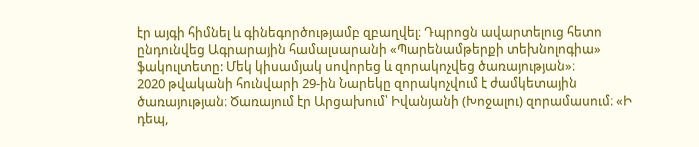էր այգի հիմնել և գինեգործությամբ զբաղվել։ Դպրոցն ավարտելուց հետո ընդունվեց Ագրարային համալսարանի «Պարենամթերքի տեխնոլոգիա» ֆակուլտետը: Մեկ կիսամյակ սովորեց և զորակոչվեց ծառայության»։
2020 թվականի հունվարի 29-ին Նարեկը զորակոչվում է ժամկետային ծառայության։ Ծառայում էր Արցախում՝ Իվանյանի (Խոջալու) զորամասում։ «Ի դեպ,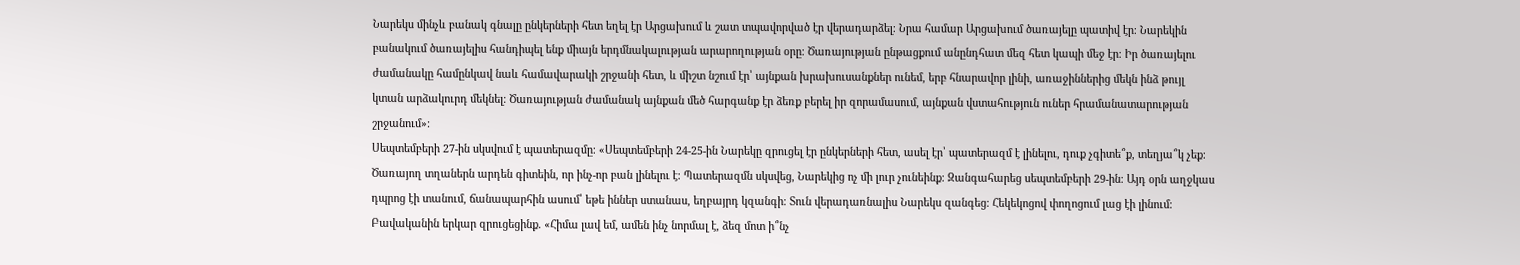Նարեկս մինչև բանակ գնալը ընկերների հետ եղել էր Արցախում և շատ տպավորված էր վերադարձել։ Նրա համար Արցախում ծառայելը պատիվ էր։ Նարեկին բանակում ծառայելիս հանդիպել ենք միայն երդմնակալության արարողության օրը։ Ծառայության ընթացքում անընդհատ մեզ հետ կապի մեջ էր։ Իր ծառայելու ժամանակը համընկավ նաև համավարակի շրջանի հետ, և միշտ նշում էր՝ այնքան խրախուսանքներ ունեմ, երբ հնարավոր լինի, առաջիններից մեկն ինձ թույլ կտան արձակուրդ մեկնել։ Ծառայության ժամանակ այնքան մեծ հարգանք էր ձեռք բերել իր զորամասում, այնքան վստահություն ուներ հրամանատարության շրջանում»։
Սեպտեմբերի 27-ին սկսվում է պատերազմը։ «Սեպտեմբերի 24-25-ին Նարեկը զրուցել էր ընկերների հետ, ասել էր՝ պատերազմ է լինելու, դուք չգիտե՞ք, տեղյա՞կ չեք։ Ծառայող տղաներն արդեն գիտեին, որ ինչ-որ բան լինելու է։ Պատերազմն սկսվեց, Նարեկից ոչ մի լուր չունեինք։ Զանգահարեց սեպտեմբերի 29-ին։ Այդ օրն աղջկաս դպրոց էի տանում, ճանապարհին ասում՝ եթե իններ ստանաս, եղբայրդ կզանգի։ Տուն վերադառնալիս Նարեկս զանգեց։ Հեկեկոցով փողոցում լաց էի լինում։ Բավականին երկար զրուցեցինք. «Հիմա լավ եմ, ամեն ինչ նորմալ է, ձեզ մոտ ի՞նչ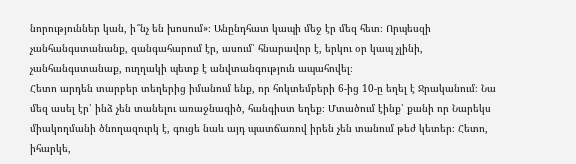նորություններ կան, ի՞նչ են խոսում»։ Անընդհատ կապի մեջ էր մեզ հետ։ Որպեսզի չանհանգստանանք, զանգահարում էր, ասում՝ հնարավոր է, երկու օր կապ չլինի, չանհանգստանաք, ուղղակի պետք է անվտանգություն ապահովել։
Հետո արդեն տարբեր տեղերից իմանում ենք, որ հոկտեմբերի 6-ից 10-ը եղել է Ջրականում։ Նա մեզ ասել էր՝ ինձ չեն տանելու առաջնագիծ, հանգիստ եղեք։ Մտածում էինք՝ քանի որ Նարեկս միակողմանի ծնողազուրկ է, գուցե նաև այդ պատճառով իրեն չեն տանում թեժ կետեր։ Հետո, իհարկե,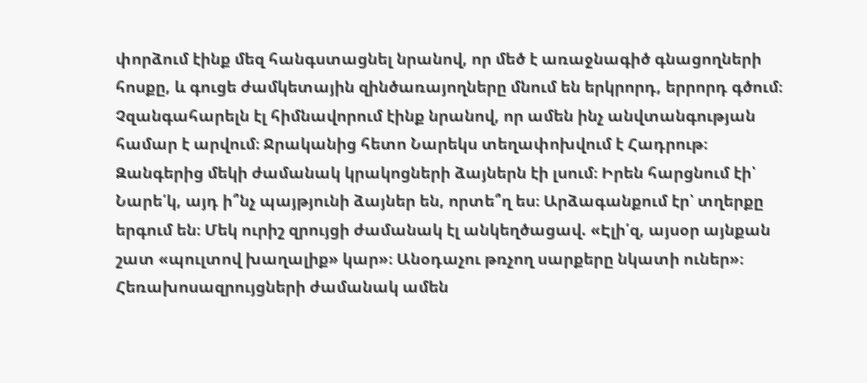փորձում էինք մեզ հանգստացնել նրանով, որ մեծ է առաջնագիծ գնացողների հոսքը, և գուցե ժամկետային զինծառայողները մնում են երկրորդ, երրորդ գծում։ Չզանգահարելն էլ հիմնավորում էինք նրանով, որ ամեն ինչ անվտանգության համար է արվում։ Ջրականից հետո Նարեկս տեղափոխվում է Հադրութ։ Զանգերից մեկի ժամանակ կրակոցների ձայներն էի լսում։ Իրեն հարցնում էի՝ Նարե՛կ, այդ ի՞նչ պայթյունի ձայներ են, որտե՞ղ ես։ Արձագանքում էր՝ տղերքը երգում են։ Մեկ ուրիշ զրույցի ժամանակ էլ անկեղծացավ. «Էլի՛զ, այսօր այնքան շատ «պուլտով խաղալիք» կար»։ Անօդաչու թռչող սարքերը նկատի ուներ»։ Հեռախոսազրույցների ժամանակ ամեն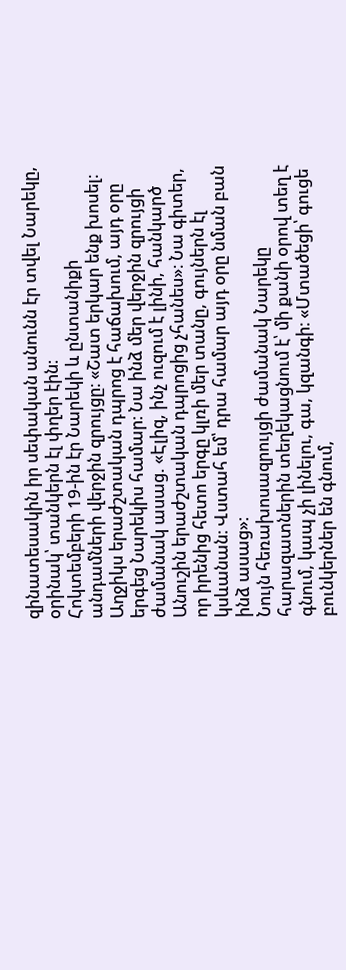զինատեսակին իր սեփական անունն էր տվել Նարեկը, օրինակ՝ տանկերն էլ փղեր էին։
Հոկտեմբերի 19-ին էր Նարեկի և ընտանիքի անդամների վերջին զրույցը։ «Շատ երկար ենք խոսել։ Աղջիկս երաժշտական դպրոց է հաճախում, այդ օրը երգեց Նարեկիս համար։ Նա ինձ մեր վերջին զրույցի ժամանակ ասաց. «Էլիզ, ինչ ուզում է լինի, հանկարծ Անուշին երաժշտական դպրոցից չհանես»։ Նա գիտեր, որ իրենից հետո երգը կլռի մեր տանը, գույներն էլ կսևանան։ Վստահ եմ՝ դրա համար այդ օրը նման բան ինձ ասաց»։
Նույն հեռախոսազրույցի ժամանակ Նարեկը հարազատներին տեղեկացնում է՝ մի քանի օրով տեղ է գնում, կապ չի լինելու, գա, կզանգի։ «Մտածեցի՝ գուցե բունկերներ են գնում,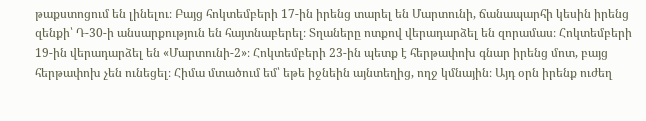թաքստոցում են լինելու։ Բայց հոկտեմբերի 17-ին իրենց տարել են Մարտունի, ճանապարհի կեսին իրենց զենքի՝ Դ-30-ի անսարքություն են հայտնաբերել։ Տղաները ոտքով վերադարձել են զորամաս։ Հոկտեմբերի 19-ին վերադարձել են «Մարտունի-2»։ Հոկտեմբերի 23-ին պետք է հերթափոխ գնար իրենց մոտ, բայց հերթափոխ չեն ունեցել։ Հիմա մտածում եմ՝ եթե իջնեին այնտեղից, ողջ կմնային։ Այդ օրն իրենք ուժեղ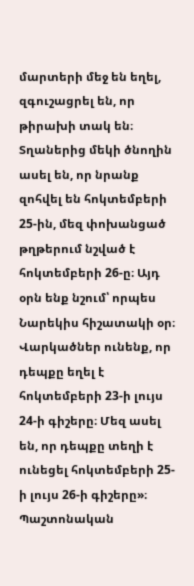մարտերի մեջ են եղել, զգուշացրել են, որ թիրախի տակ են։ Տղաներից մեկի ծնողին ասել են, որ նրանք զոհվել են հոկտեմբերի 25-ին, մեզ փոխանցած թղթերում նշված է հոկտեմբերի 26-ը։ Այդ օրն ենք նշում՝ որպես Նարեկիս հիշատակի օր։ Վարկածներ ունենք, որ դեպքը եղել է հոկտեմբերի 23-ի լույս 24-ի գիշերը։ Մեզ ասել են, որ դեպքը տեղի է ունեցել հոկտեմբերի 25-ի լույս 26-ի գիշերը»։
Պաշտոնական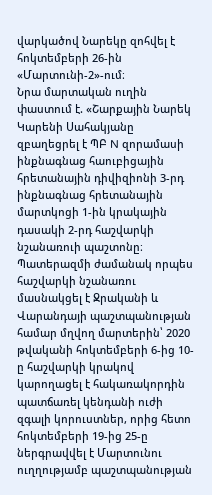վարկածով Նարեկը զոհվել է հոկտեմբերի 26-ին «Մարտունի-2»-ում։
Նրա մարտական ուղին փաստում է. «Շարքային Նարեկ Կարենի Սահակյանը զբաղեցրել է ՊԲ N զորամասի ինքնագնաց հաուբիցային հրետանային դիվիզիոնի 3-րդ ինքնագնաց հրետանային մարտկոցի 1-ին կրակային դասակի 2-րդ հաշվարկի նշանառուի պաշտոնը։ Պատերազմի ժամանակ որպես հաշվարկի նշանառու մասնակցել է Ջրականի և Վարանդայի պաշտպանության համար մղվող մարտերին՝ 2020 թվականի հոկտեմբերի 6-ից 10-ը հաշվարկի կրակով կարողացել է հակառակորդին պատճառել կենդանի ուժի զգալի կորուստներ, որից հետո հոկտեմբերի 19-ից 25-ը ներգրավվել է Մարտունու ուղղությամբ պաշտպանության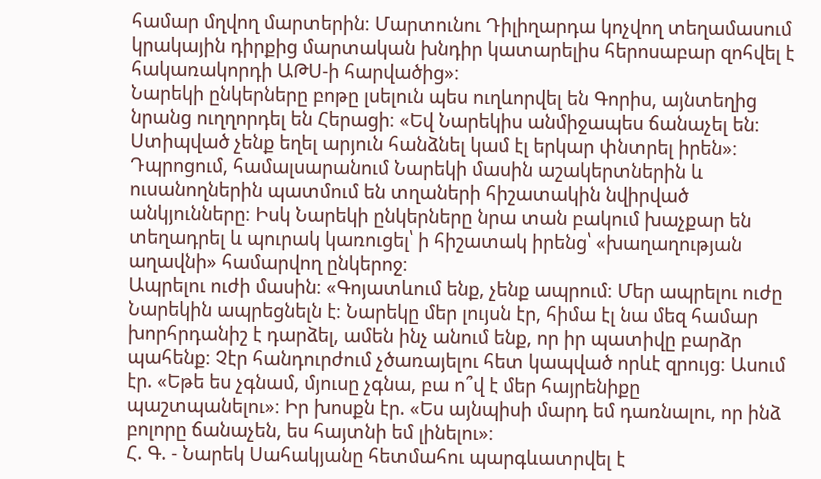համար մղվող մարտերին։ Մարտունու Դիլիղարդա կոչվող տեղամասում կրակային դիրքից մարտական խնդիր կատարելիս հերոսաբար զոհվել է հակառակորդի ԱԹՍ-ի հարվածից»։
Նարեկի ընկերները բոթը լսելուն պես ուղևորվել են Գորիս, այնտեղից նրանց ուղղորդել են Հերացի։ «Եվ Նարեկիս անմիջապես ճանաչել են։ Ստիպված չենք եղել արյուն հանձնել կամ էլ երկար փնտրել իրեն»։
Դպրոցում, համալսարանում Նարեկի մասին աշակերտներին և ուսանողներին պատմում են տղաների հիշատակին նվիրված անկյունները։ Իսկ Նարեկի ընկերները նրա տան բակում խաչքար են տեղադրել և պուրակ կառուցել՝ ի հիշատակ իրենց՝ «խաղաղության աղավնի» համարվող ընկերոջ։
Ապրելու ուժի մասին։ «Գոյատևում ենք, չենք ապրում։ Մեր ապրելու ուժը Նարեկին ապրեցնելն է։ Նարեկը մեր լույսն էր, հիմա էլ նա մեզ համար խորհրդանիշ է դարձել, ամեն ինչ անում ենք, որ իր պատիվը բարձր պահենք։ Չէր հանդուրժում չծառայելու հետ կապված որևէ զրույց։ Ասում էր. «Եթե ես չգնամ, մյուսը չգնա, բա ո՞վ է մեր հայրենիքը պաշտպանելու»։ Իր խոսքն էր. «Ես այնպիսի մարդ եմ դառնալու, որ ինձ բոլորը ճանաչեն, ես հայտնի եմ լինելու»։
Հ. Գ. - Նարեկ Սահակյանը հետմահու պարգևատրվել է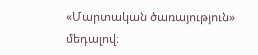«Մարտական ծառայություն» մեդալով։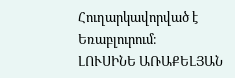Հուղարկավորված է Եռաբլուրում։
ԼՈՒՍԻՆԵ ԱՌԱՔԵԼՅԱՆ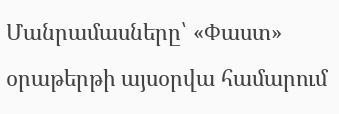Մանրամասները՝ «Փաստ» օրաթերթի այսօրվա համարում